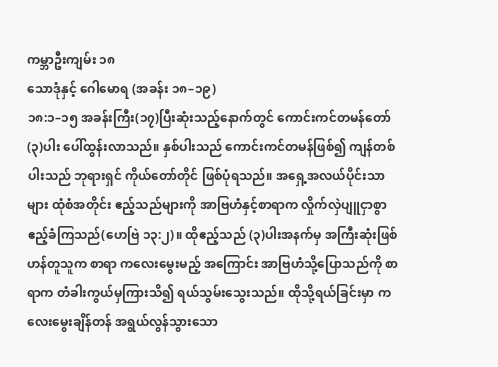ကမ္ဘာဦးကျမ်း ၁၈
သောဒုံနှင့် ဂေါမောရ (အခန်း ၁၈–၁၉)
၁၈:၁–၁၅ အခန်းကြီး(၁၇)ပြီးဆုံးသည့်နောက်တွင် ကောင်းကင်တမန်တော်(၃)ပါး ပေါ်ထွန်းလာသည်။ နှစ်ပါးသည် ကောင်းကင်တမန်ဖြစ်၍ ကျန်တစ်ပါးသည် ဘုရားရှင် ကိုယ်တော်တိုင် ဖြစ်ပုံရသည်။ အရှေ့အလယ်ပိုင်းသာများ ထုံစံအတိုင်း ဧည့်သည်များကို အာဗြဟံနှင့်စာရာက လှိုက်လှဲပျူငှာစွာ ဧည့်ခံကြသည်(ဟေဗြဲ ၁၃:၂)။ ထိုဧည့်သည် (၃)ပါးအနက်မှ အကြီးဆုံးဖြစ်ဟန်တူသူက စာရာ ကလေးမွေးမည့် အကြောင်း အာဗြဟံသို့ပြောသည်ကို စာရာက တံခါးကွယ်မှကြားသိ၍ ရယ်သွမ်းသွေးသည်။ ထိုသို့ရယ်ခြင်းမှာ ကလေးမွေးချိန်တန် အရွယ်လွန်သွားသော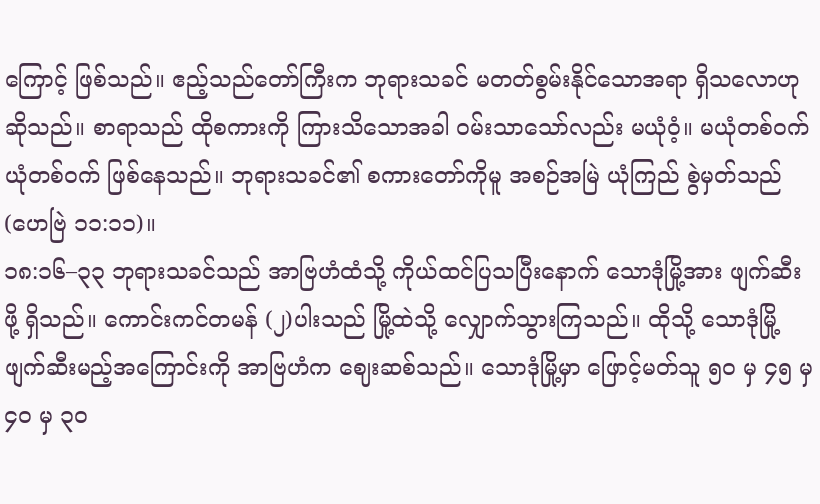ကြောင့် ဖြစ်သည်။ ဧည့်သည်တော်ကြီးက ဘုရားသခင် မတတ်စွမ်းနိုင်သောအရာ ရှိသလောဟု ဆိုသည်။ စာရာသည် ထိုစကားကို ကြားသိသောအခါ ဝမ်းသာသော်လည်း မယုံဝံ့။ မယုံတစ်ဝက် ယုံတစ်ဝက် ဖြစ်နေသည်။ ဘုရားသခင်၏ စကားတော်ကိုမူ အစဉ်အမြဲ ယုံကြည် စွဲမှတ်သည် (ဟေဗြဲ ၁၁:၁၁)။
၁၈:၁၆–၃၃ ဘုရားသခင်သည် အာဗြဟံထံသို့ ကိုယ်ထင်ပြသပြီးနောက် သောဒုံမြို့အား ဖျက်ဆီးဖို့ ရှိသည်။ ကောင်းကင်တမန် (၂)ပါးသည် မြို့ထဲသို့ လျှောက်သွားကြသည်။ ထိုသို့ သောဒုံမြို့ ဖျက်ဆီးမည့်အကြောင်းကို အာဗြဟံက ဈေးဆစ်သည်။ သောဒုံမြို့မှာ ဖြောင့်မတ်သူ ၅၀ မှ ၄၅ မှ ၄၀ မှ ၃၀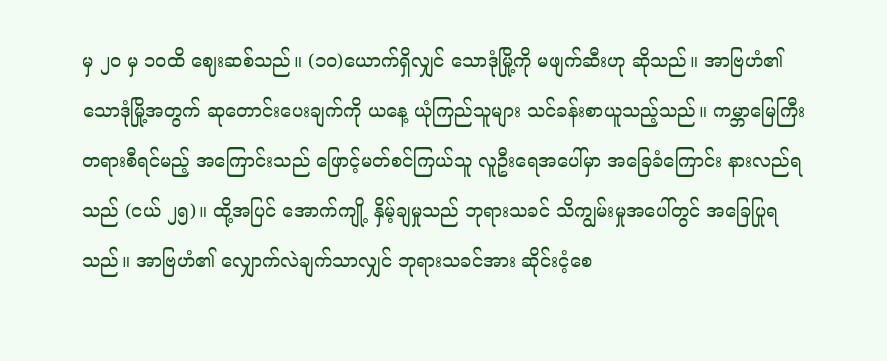မှ ၂၀ မှ ၁၀ထိ ဈေးဆစ်သည်။ (၁၀)ယောက်ရှိလျှင် သောဒုံမြို့ကို မဖျက်ဆီးဟု ဆိုသည်။ အာဗြဟံ၏ သောဒုံမြို့အတွက် ဆုတောင်းပေးချက်ကို ယနေ့ ယုံကြည်သူများ သင်ခန်းစာယူသည့်သည်။ ကမ္ဘာမြေကြီး တရားစီရင်မည့် အကြောင်းသည် ဖြောင့်မတ်စင်ကြယ်သူ လူဦးရေအပေါ်မှာ အခြေခံကြောင်း နားလည်ရသည် (ငယ် ၂၅)။ ထို့အပြင် အောက်ကျို့ နှိမ့်ချမှုသည် ဘုရားသခင် သိကျွမ်းမှုအပေါ်တွင် အခြေပြုရသည်။ အာဗြဟံ၏ လျှောက်လဲချက်သာလျှင် ဘုရားသခင်အား ဆိုင်းငံ့စေ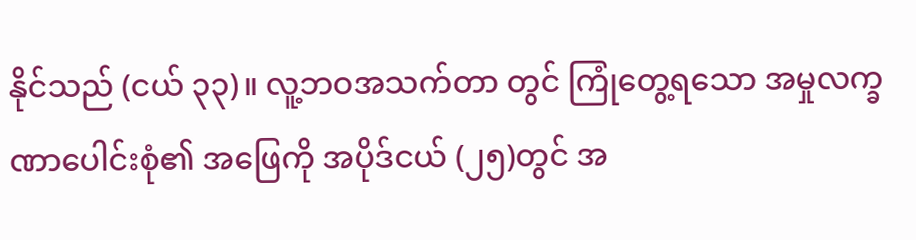နိုင်သည် (ငယ် ၃၃)။ လူ့ဘဝအသက်တာ တွင် ကြုံတွေ့ရသော အမှုလက္ခဏာပေါင်းစုံ၏ အဖြေကို အပိုဒ်ငယ် (၂၅)တွင် အ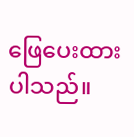ဖြေပေးထားပါသည်။